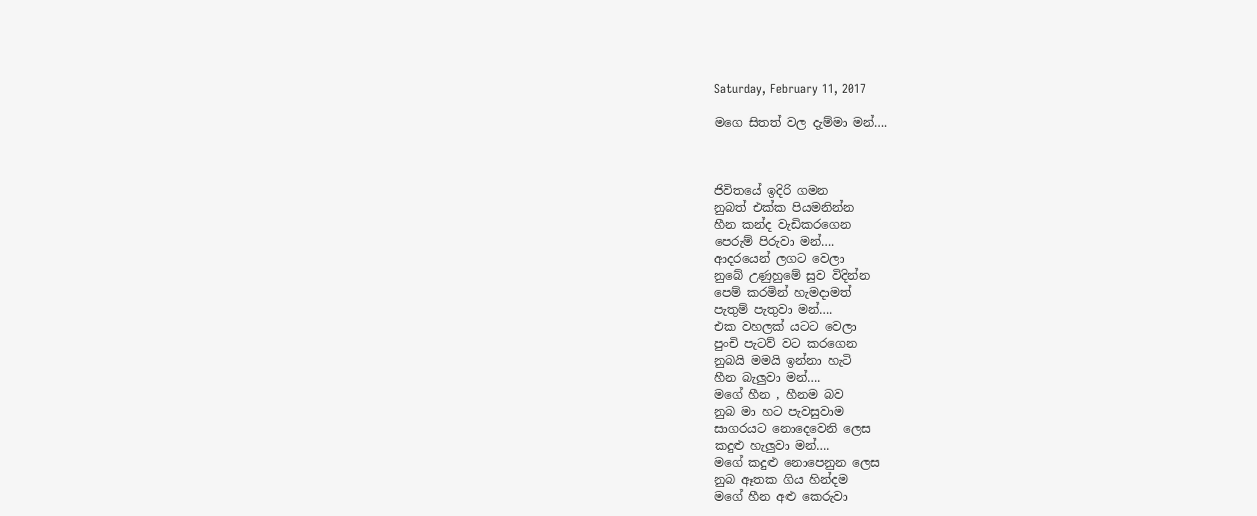Saturday, February 11, 2017

මගෙ සිතත් වල දැම්මා මන්….



ජිවිතයේ ඉදිරි ගමන
නුබත් එක්ක පියමනින්න
හීන කන්ද වැඩිකරගෙන
පෙරුම් පිරුවා මන්….
ආදරයෙන් ලගට වෙලා
නුබේ උණුහුමේ සුව විදින්න
පෙම් කරමින් හැමදාමත්
පැතුම් පැතුවා මන්….
එක වහලක් යටට වෙලා
පුංචි පැටව් වට කරගෙන
නුබයි මමයි ඉන්නා හැටි
හීන බැලුවා මන්….
මගේ හීන , හීනම බව
නුබ මා හට පැවසුවාම
සාගරයට නොදෙවෙනි ලෙස
කදුළු හැලුවා මන්….
මගේ කදුළු නොපෙනුන ලෙස
නුබ ඈතක ගිය හින්දම
මගේ හීන අළු කෙරුවා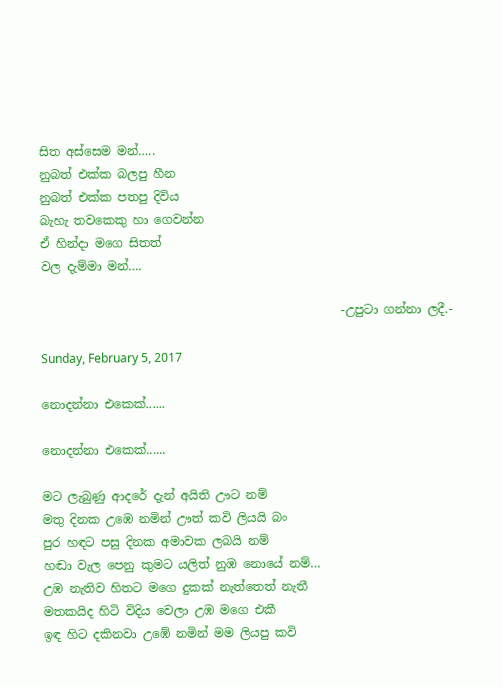සිත අස්සෙම මන්…..
නුබත් එක්ක බලපු හීන
නුබත් එක්ක පතපු දිවිය
බැහැ තවකෙකු හා ගෙවන්න
ඒ හින්දා මගෙ සිතත්
වල දැම්මා මන්….

                                                  -උපුටා ගන්නා ලදී.-

Sunday, February 5, 2017

නොදන්නා එකෙක්......

නොදන්නා එකෙක්......

මට ලැබුණු ආදරේ දැන් අයිති ඌට නම්
මතු දිනක උඹෙ නමින් ඌත් කවි ලියයි බං
පුර හඳට පසු දිනක අමාවක ලබයි නම්
හඬා වැල පෙනු කුමට යලිත් නුඹ නොයේ නම්…
උඹ නැතිව හිතට මගෙ දුකක් නැත්තෙත් නැතී
මතකයිද හිටි විදිය වෙලා උඹ මගෙ එකී
ඉඳ හිට දකිනවා උඹේ නමින් මම ලියපු කවි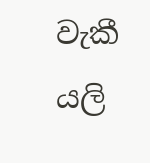වැකී
යලි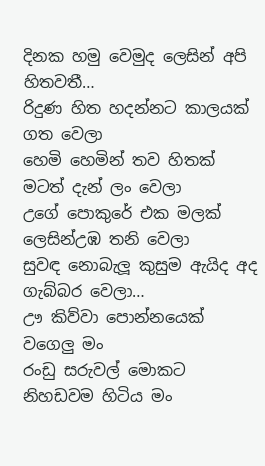දිනක හමු වෙමුද ලෙසින් අපි හිතවතී…
රිදුණ හිත හදන්නට කාලයක් ගත වෙලා
හෙමි හෙමින් තව හිතක් මටත් දැන් ලං වෙලා
උගේ පොකුරේ එක මලක් ලෙසින්උඹ තනි වෙලා
සුවඳ නොබැලූ කුසුම ඇයිද අද ගැබ්බර වෙලා…
ඌ කිව්වා පොන්නයෙක් වගෙලු මං
රංඩු සරුවල් මොකට නිහඩවම හිටිය මං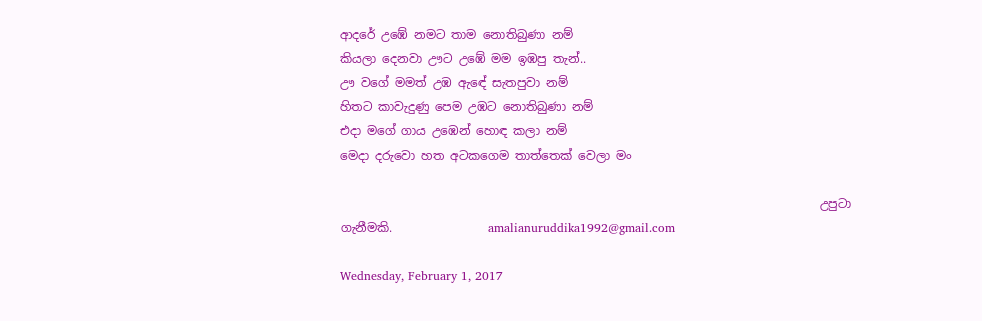ආදරේ උඹේ නමට තාම නොතිබුණා නම්
කියලා දෙනවා ඌට උඹේ මම ඉඹපු තැන්..
ඌ වගේ මමත් උඹ ඇඳේ සැතපුවා නම්
හිතට කාවැදුණු පෙම උඹට නොතිබුණා නම්
එදා මගේ ගාය උඹෙන් හොඳ කලා නම්
මෙදා දරුවො හත අටකගෙම තාත්තෙක් වෙලා මං

                                                                                උපුටා ගැනීමකි.                amalianuruddika1992@gmail.com

Wednesday, February 1, 2017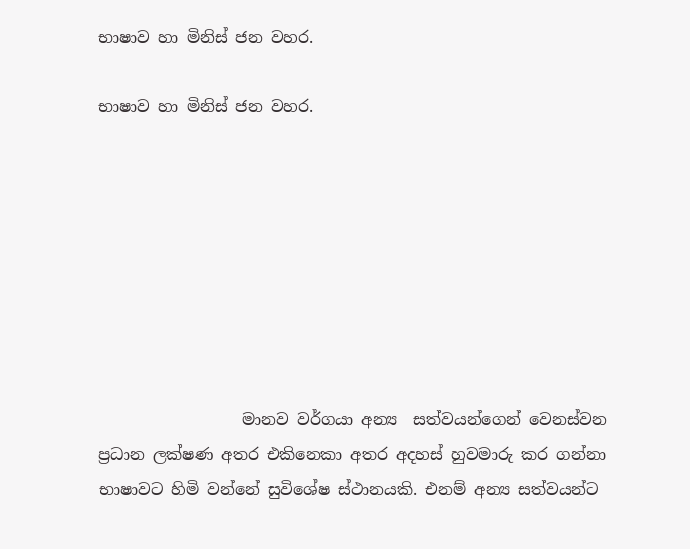භාෂාව හා මිනිස් ජන වහර.

භාෂාව හා මිනිස් ජන වහර.








                  මානව වර්ගයා අන්‍ය  සත්වයන්ගෙන් වෙනස්වන ප්‍රධාන ලක්ෂණ අතර එකිනෙකා අතර අදහස් හුවමාරු කර ගන්නා භාෂාවට හිමි වන්නේ සුවිශේෂ ස්ථානයකි. එනම් අන්‍ය සත්වයන්ට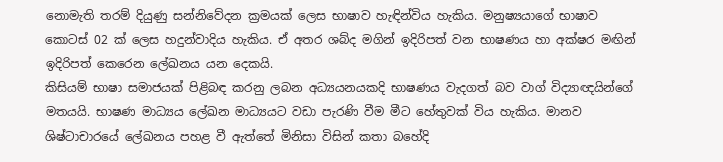නොමැති තරම් දියුණු සන්නිවේදන ක්‍රමයක් ලෙස භාෂාව හැඳින්විය හැකිය. මනුෂ්‍යයාගේ භාෂාව කොටස් 02 ක් ලෙස හදුන්වාදිය හැකිය. ඒ අතර ශබ්ද මගින් ඉදිරිපත් වන භාෂණය හා අක්ෂර මඟින් ඉදිරිපත් කෙරෙන ලේඛනය යන දෙකයි.
කිසියම් භාෂා සමාජයක් පිළිබඳ කරනු ලබන අධ්‍යයනයකදි භාෂණය වැදගත් බව වාග් විද්‍යාඥයින්ගේ මතයයි. භාෂණ මාධ්‍යය ලේඛන මාධ්‍යයට වඩා පැරණි වීම මීට හේතුවක් විය හැකිය. මානව ශිෂ්ටාචාරයේ ලේඛනය පහළ වී ඇත්තේ මිනිසා විසින් කතා බහේදි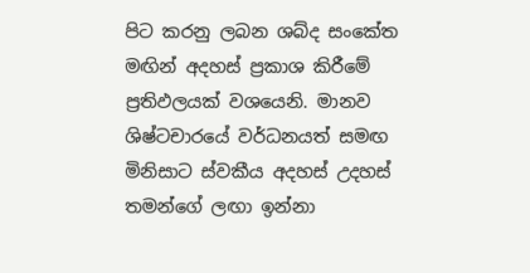පිට කරනු ලබන ශබ්ද සංකේත මඟින් අදහස් ප්‍රකාශ කිරීමේ ප්‍රතිඵලයක් වශයෙනි. මානව ශිෂ්ටචාරයේ වර්ධනයත් සමඟ මිනිසාට ස්වකීය අදහස් උදහස් තමන්ගේ ලඟා ඉන්නා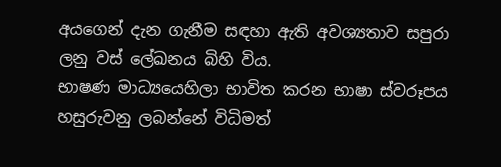අයගෙන් දැන ගැනීම සඳහා ඇති අවශ්‍යතාව සපුරා ලනු වස් ලේඛනය බිහි විය.
භාෂණ මාධ්‍යයෙහිලා භාවිත කරන භාෂා ස්වරූපය හසුරුවනු ලබන්නේ විධිමත්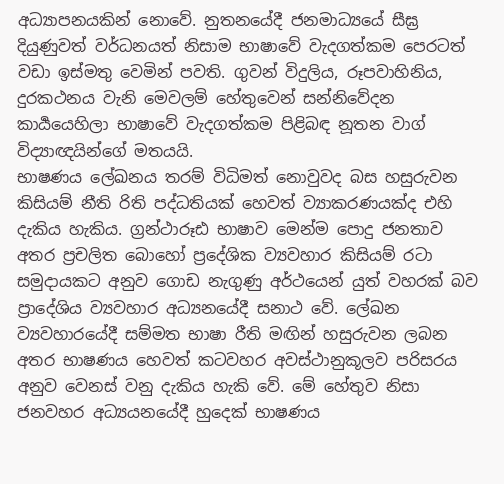අධ්‍යාපනයකින් නොවේ. නුතනයේදී ජනමාධ්‍යයේ සීඝ්‍ර දියුණුවත් වර්ධනයත් නිසාම භාෂාවේ වැදගත්කම පෙරටත් වඩා ඉස්මතු වෙමින් පවති. ගුවන් විදුලිය, රූපවාහිනිය, දුරකථනය වැනි මෙවලම් හේතුවෙන් සන්නිවේදන කාර්‍යයෙහිලා භාෂාවේ වැදගත්කම පිළිබඳ නූතන වාග් විද්‍යාඥයින්ගේ මතයයි.
භාෂණය ලේඛනය තරම් විධිමත් නොවුවද බස හසුරුවන කිසියම් නීති රිති පද්ධතියක් හෙවත් ව්‍යාකරණයක්ද එහි දැකිය හැකිය. ග්‍රන්ථාරූඪ භාෂාව මෙන්ම පොදු ජනතාව අතර ප්‍රචලිත බොහෝ ප්‍රදේශික ව්‍යවහාර කිසියම් රටා සමුදායකට අනුව ගොඩ නැගුණු අර්ථයෙන් යුත් වහරක් බව ප්‍රාදේශිය ව්‍යවහාර අධ්‍යනයේදී සනාථ වේ. ලේඛන ව්‍යවහාරයේදී සම්මත භාෂා රීති මඟින් හසුරුවන ලබන අතර භාෂණය හෙවත් කටවහර අවස්ථානුකූලව පරිසරය අනුව වෙනස් වනු දැකිය හැකි වේ. මේ හේතුව නිසා ජනවහර අධ්‍යයනයේදී හුදෙක් භාෂණය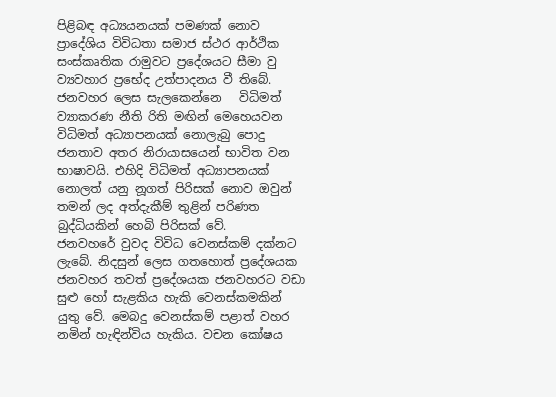පිළිබඳ අධ්‍යයනයක් පමණක් නොව ප්‍රාදේශිය විවිධතා සමාජ ස්ථර ආර්ථික සංස්කෘතික රාමුවට ප්‍රදේශයට සීමා වු ව්‍යවහාර ප්‍රභේද උත්පාදනය වී තිබේ.
ජනවහර ලෙස සැලකෙන්නෙ   විධිමත් ව්‍යාකරණ නීති රිති මඟින් මෙහෙයවන විධිමත් අධ්‍යාපනයක් නොලැබු පොදු ජනතාව අතර නිරායාසයෙන් භාවිත වන භාෂාවයි. එහිදි විධිමත් අධ්‍යාපනයක් නොලත් යනු නූගත් පිරිසක් නොව ඔවුන් තමන් ලද අත්දැකීම් තුළින් පරිණත බුද්ධියකින් හෙබි පිරිසක් වේ.
ජනවහරේ වුවද විවිධ වෙනස්කම් දක්නට ලැබේ. නිදසුන් ලෙස ගතහොත් ප්‍රදේශයක ජනවහර තවත් ප්‍රදේශයක ජනවහරට වඩා සුළු හෝ සැළකිය හැකි වෙනස්කමකින් යුතු වේ. මෙබදු වෙනස්කම් පළාත් වහර නමින් හැඳින්විය හැකිය. වචන කෝෂය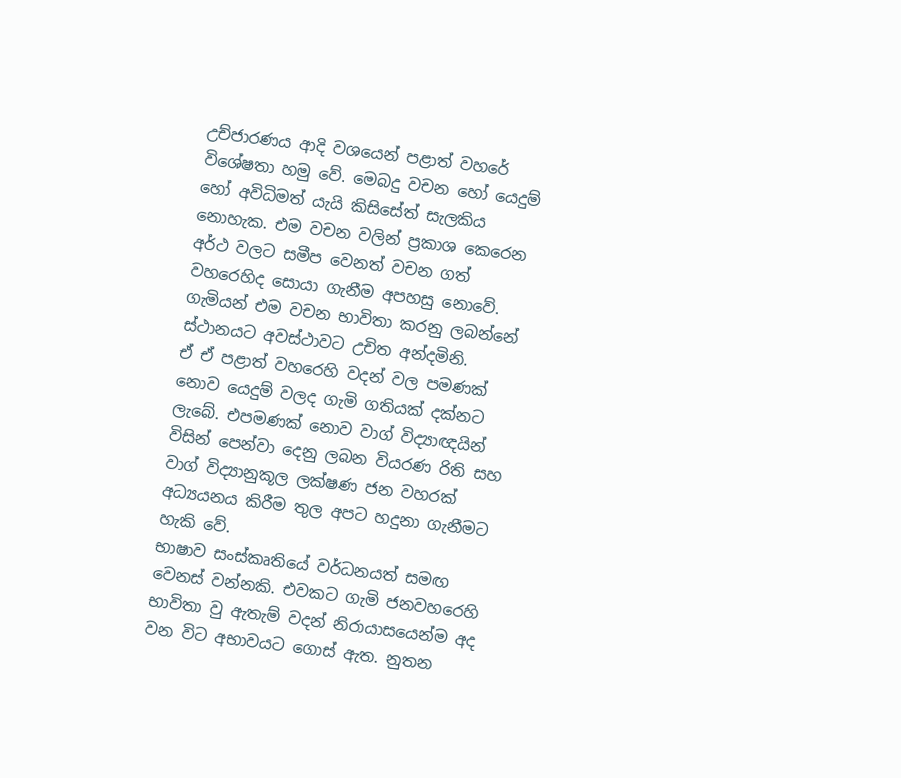උච්ජාරණය ආදි වශයෙන් පළාත් වහරේ විශේෂතා හමු වේ. මෙබදු වචන හෝ යෙදුම් හෝ අවිධිමත් යැයි කිසිසේත් සැලකිය නොහැක. එම වචන වලින් ප්‍රකාශ කෙරෙන අර්ථ වලට සමීප වෙනත් වචන ගත් වහරෙහිද සොයා ගැනීම අපහසු නොවේ. ගැමියන් එම වචන භාවිතා කරනු ලබන්නේ ස්ථානයට අවස්ථාවට උචිත අන්දමිනි.
ඒ ඒ පළාත් වහරෙහි වදන් වල පමණක් නොව යෙදුම් වලද ගැමි ගතියක් දක්නට ලැබේ. එපමණක් නොව වාග් විද්‍යාඥයින් විසින් පෙන්වා දෙනු ලබන වියරණ රිති සහ වාග් විද්‍යානුකූල ලක්ෂණ ජන වහරක් අධ්‍යයනය කිරීම තුල අපට හදුනා ගැනීමට හැකි වේ.
භාෂාව සංස්කෘතියේ වර්ධනයත් සමඟ වෙනස් වන්නකි. එවකට ගැමි ජනවහරෙහි භාවිතා වු ඇතැම් වදන් නිරායාසයෙන්ම අද වන විට අභාවයට ගොස් ඇත. නුතන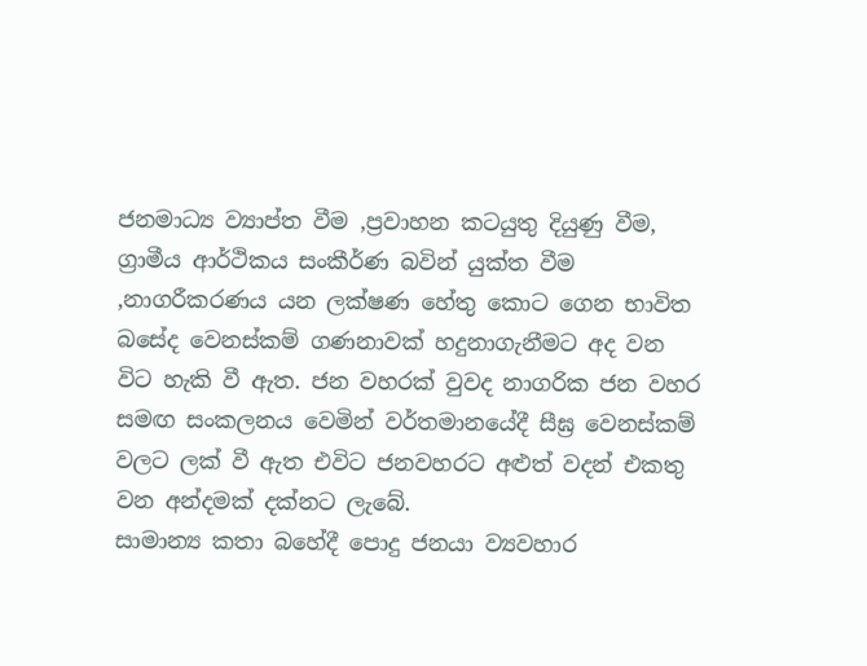ජනමාධ්‍ය ව්‍යාප්ත වීම ,ප්‍රවාහන කටයුතු දියුණු වීම, ග්‍රාමීය ආර්ථිකය සංකීර්ණ බවින් යුක්ත වීම ,නාගරීකරණය යන ලක්ෂණ හේතු කොට ගෙන භාවිත බසේද වෙනස්කම් ගණනාවක් හදුනාගැනීමට අද වන විට හැකි වී ඇත. ජන වහරක් වුවද නාගරික ජන වහර සමඟ සංකලනය වෙමින් වර්තමානයේදී සීඝ්‍ර වෙනස්කම් වලට ලක් වී ඇත එවිට ජනවහරට අළුත් වදන් එකතු වන අන්දමක් දක්නට ලැබේ.
සාමාන්‍ය කතා බහේදී පොදු ජනයා ව්‍යවහාර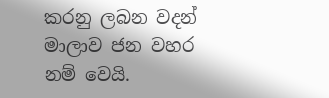කරනු ලබන වදන් මාලාව ජන වහර නම් වෙයි.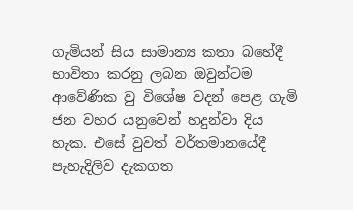ගැමියන් සිය සාමාන්‍ය කතා බහේදී භාවිතා කරනු ලබන ඔවුන්ටම ආවේණික වු විශේෂ වදන් පෙළ ගැමි ජන වහර යනුවෙන් හදුන්වා දිය හැක. එසේ වුවත් වර්තමානයේදී පැහැදිලිව දැකගත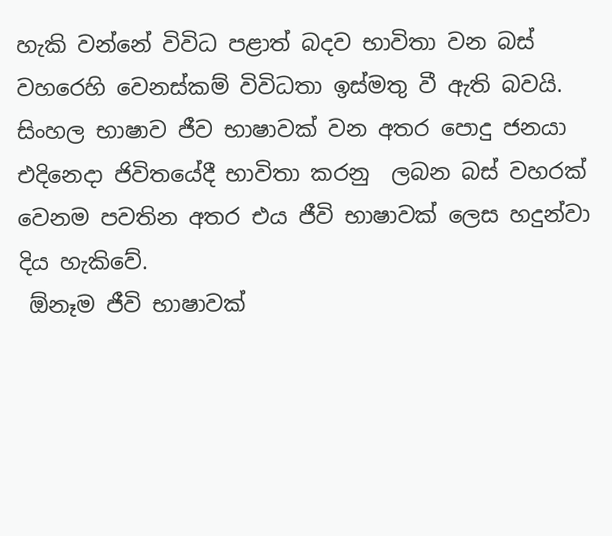හැකි වන්නේ විවිධ පළාත් බදව භාවිතා වන බස් වහරෙහි වෙනස්කම් විවිධතා ඉස්මතු වී ඇති බවයි.
සිංහල භාෂාව ජීව භාෂාවක් වන අතර පොදු ජනයා එදිනෙදා ජිවිතයේදී භාවිතා කරනු  ලබන බස් වහරක් වෙනම පවතින අතර එය ජීවි භාෂාවක් ලෙස හදුන්වා දිය හැකිවේ.
 ඕනෑම ජීවි භාෂාවක්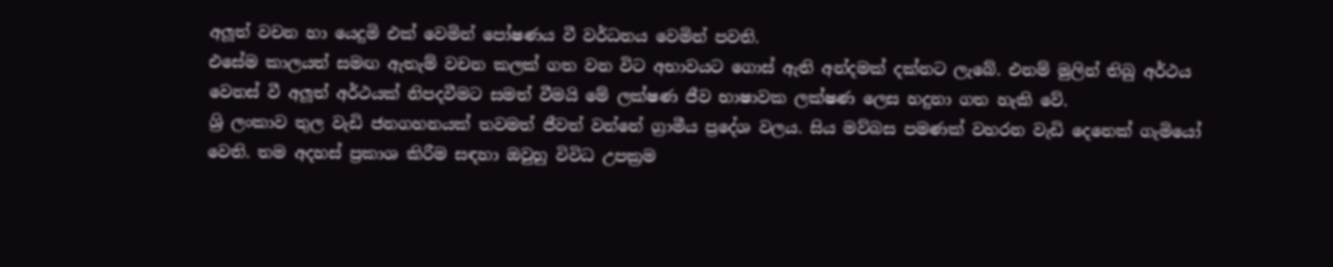අලූත් වචන හා යෙදුමි එක් වෙමින් පෝෂණය වී වර්ධනය වෙමින් පවති.
එසේම කාලයත් සමඟ ඇතැම් වචන කලක් ගත වන විට අභාවයට ගොස් ඇති අන්දමක් දක්නට ලැබේ. එනම් මුලින් තිබු අර්ථය වෙනස් වී අලූත් අර්ථයක් නිපදවීමට සමත් වීමයි මේ ලක්ෂණ ජීව භාෂාවක ලක්ෂණ ලෙස හදුනා ගත හැකි වේ.
ශ්‍රි ලංකාව තුල වැඩි ජනගහනයක් තවමත් ජීවත් වන්නේ ග්‍රාමීය ප්‍රදේශ වලය. සිය මව්බස පමණක් වහරන වැඩි දෙනෙක් ගැමියෝ වෙති. තම අදහස් ප්‍රකාශ කිරීම සඳහා ඔවුහු විවිධ උපක්‍රම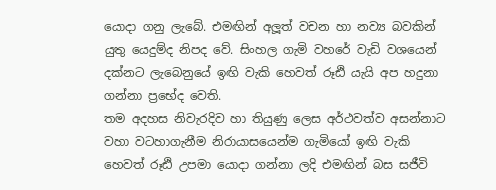යොදා ගනු ලැබේ. එමඟින් අලූත් වචන හා නව්‍ය බවකින් යුතු යෙදුම්ද නිපද වේ. සිංහල ගැමි වහරේ වැඩි වශයෙන් දක්නට ලැබෙනුයේ ඉඟි වැකි හෙවත් රූඪි යැයි අප හදුනා ගන්නා ප්‍රභේද වෙති.
තම අදහස නිවැරදිව හා තියුණු ලෙස අර්ථවත්ව අසන්නාට වහා වටහාගැනීම නිරායාසයෙන්ම ගැමියෝ ඉඟි වැකි හෙවත් රූඪි උපමා යොදා ගන්නා ලදි එමඟින් බස සජීවි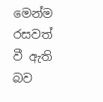මෙන්ම රසවත් වී ඇති බව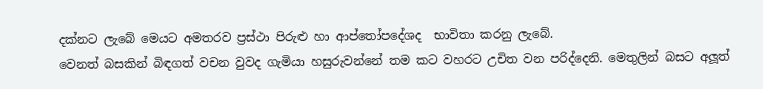දක්නට ලැබේ මෙයට අමතරව ප්‍රස්ථා පිරුළු හා ආප්තෝපදේශද  භාවිතා කරනු ලැබේ.
වෙනත් බසකින් බිඳගත් වචන වුවද ගැමියා හසුරුවන්නේ තම කට වහරට උචිත වන පරිද්දෙනි. මෙතුලින් බසට අලූත්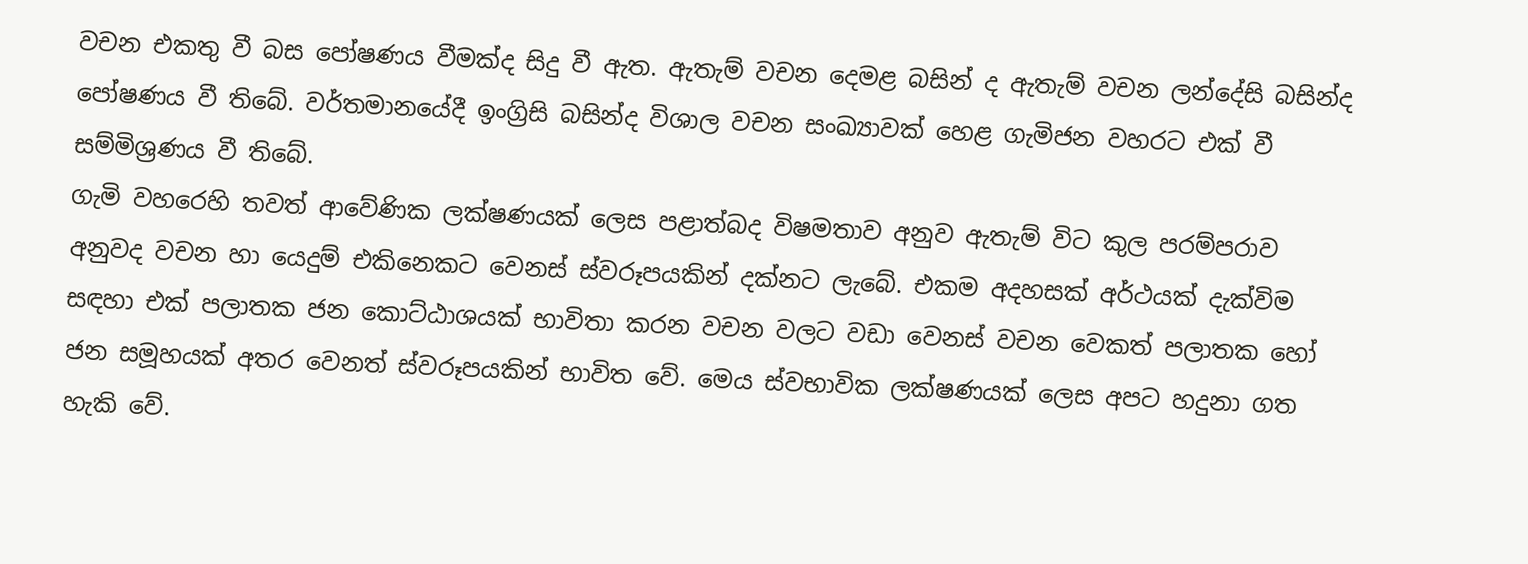වචන එකතු වී බස පෝෂණය වීමක්ද සිදු වී ඇත. ඇතැම් වචන දෙමළ බසින් ද ඇතැම් වචන ලන්දේසි බසින්ද පෝෂණය වී තිබේ. වර්තමානයේදී ඉංග්‍රිසි බසින්ද විශාල වචන සංඛ්‍යාවක් හෙළ ගැමිජන වහරට එක් වී සම්මිශ්‍රණය වී තිබේ.
ගැමි වහරෙහි තවත් ආවේණික ලක්ෂණයක් ලෙස පළාත්බද විෂමතාව අනුව ඇතැම් විට කුල පරම්පරාව අනුවද වචන හා යෙදුම් එකිනෙකට වෙනස් ස්වරූපයකින් දක්නට ලැබේ. එකම අදහසක් අර්ථයක් දැක්විම සඳහා එක් පලාතක ජන කොට්ඨාශයක් භාවිතා කරන වචන වලට වඩා වෙනස් වචන වෙකත් පලාතක හෝ ජන සමූහයක් අතර වෙනත් ස්වරූපයකින් භාවිත වේ. මෙය ස්වභාවික ලක්ෂණයක් ලෙස අපට හදුනා ගත හැකි වේ.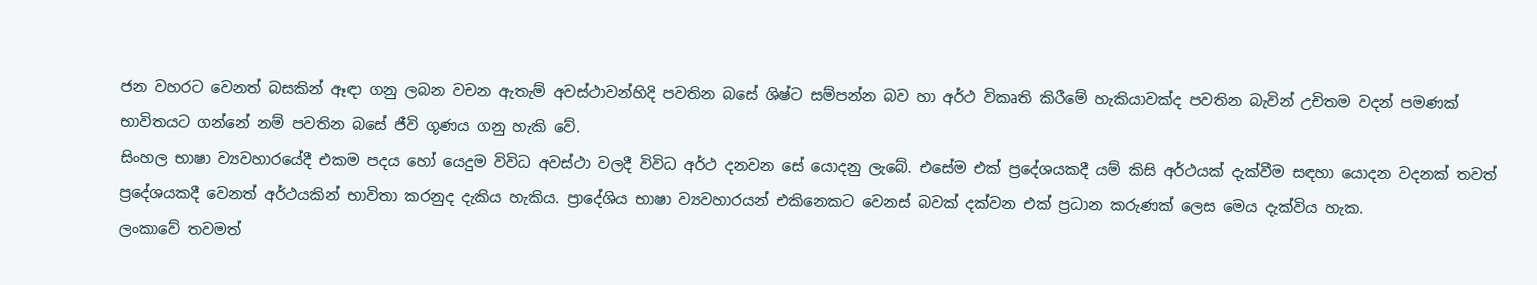ජන වහරට වෙනත් බසකින් ඈඳා ගනු ලබන වචන ඇතැම් අවස්ථාවන්හිදි පවතින බසේ ශිෂ්ට සම්පන්න බව හා අර්ථ විකෘති කිරීමේ හැකියාවක්ද පවතින බැවින් උචිතම වදන් පමණක් භාවිතයට ගන්නේ නම් පවතින බසේ ජීවි ගූණය ගනු හැකි වේ.
සිංහල භාෂා ව්‍යවහාරයේදී එකම පදය හෝ යෙදුම විවිධ අවස්ථා වලදී විවිධ අර්ථ දනවන සේ යොදනු ලැබේ. එසේම එක් ප්‍රදේශයකදී යම් කිසි අර්ථයක් දැක්වීම සඳහා යොදන වදනක් තවත් ප්‍රදේශයකදී වෙනත් අර්ථයකින් භාවිතා කරනුද දැකිය හැකිය. ප්‍රාදේශිය භාෂා ව්‍යවහාරයන් එකිනෙකට වෙනස් බවක් දක්වන එක් ප්‍රධාන කරුණක් ලෙස මෙය දැක්විය හැක.
ලංකාවේ තවමත්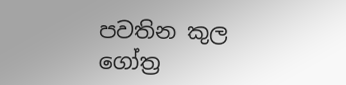පවතින කුල ගෝත්‍ර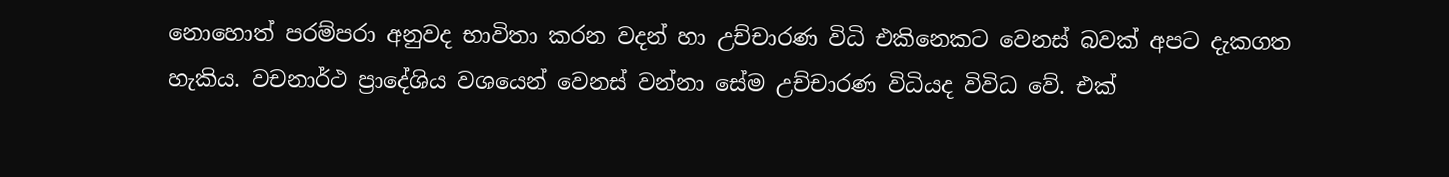නොහොත් පරම්පරා අනුවද භාවිතා කරන වදන් හා උච්චාරණ විධි එකිනෙකට වෙනස් බවක් අපට දැකගත හැකිය. වචනාර්ථ ප්‍රාදේශිය වශයෙන් වෙනස් වන්නා සේම උච්චාරණ විධියද විවිධ වේ. එක්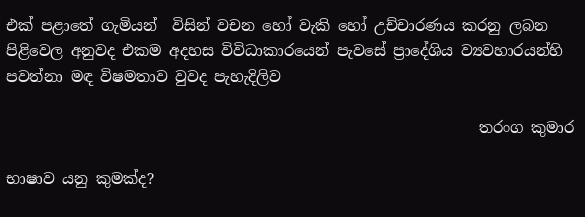එක් පළාතේ ගැමියන්  විසින් වචන හෝ වැකි හෝ උච්චාරණය කරනු ලබන පිළිවෙල අනුවද එකම අදහස විවිධාකාරයෙන් පැවසේ ප්‍රාදේශිය ව්‍යවහාරයන්හි පවත්නා මඳ විෂමතාව වුවද පැහැදිලිව

                                                               තරංග කුමාර

භාෂාව යනු කුමක්ද?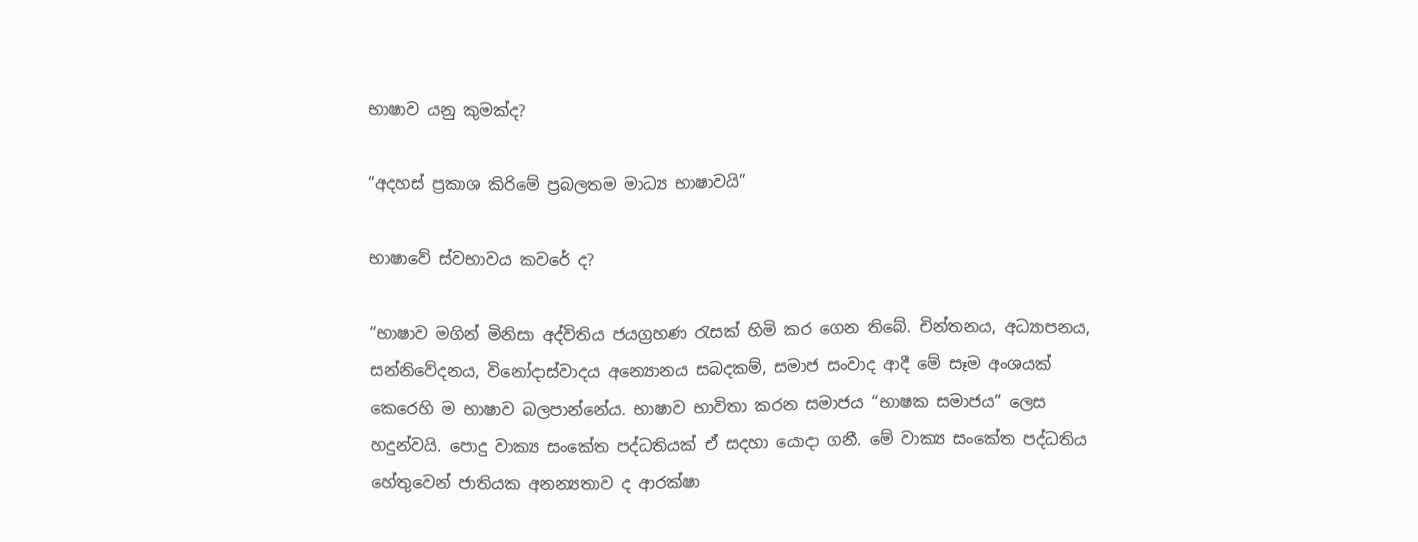භාෂාව යනු කුමක්ද?

“අදහස් ප්‍රකාශ කිරිමේ ප්‍රබලතම මාධ්‍ය භාෂාවයි”

භාෂාවේ ස්වභාවය කවරේ ද?

“භාෂාව මගින් මිනිසා අද්විතිය ජයග්‍රහණ රැසක් හිමි කර ගෙන තිබේ. චින්තනය, අධ්‍යාපනය, සන්නිවේදනය, විනෝදාස්වාදය අන්‍යොනය සබදකම්, සමාජ සංවාද ආදී මේ සෑම අංශයක් කෙරෙහි ම භාෂාව බලපාන්නේය. භාෂාව භාවිතා කරන සමාජය “භාෂක සමාජය” ලෙස හදුන්වයි. පොදු වාක්‍ය සංකේත පද්ධතියක් ඒ සදහා යොදා ගනී. මේ වාක්‍ය සංකේත පද්ධතිය හේතුවෙන් ජාතියක අනන්‍යතාව ද ආරක්ෂා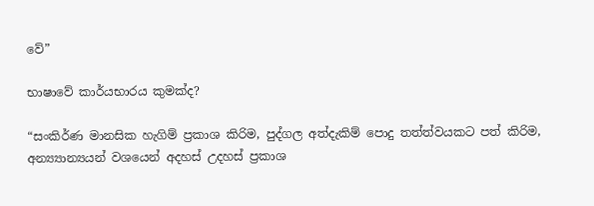වේ”

භාෂාවේ කාර්යභාරය කුමක්ද?

“සංකිර්ණ මානසික හැගිම් ප්‍රකාශ කිරිම, පුද්ගල අත්දැකිම් පොදු තත්ත්වයකට පත් කිරිම, අන්‍ය්‍යාන්‍යයන් වශයෙන් අදහස් උදහස් ප්‍රකාශ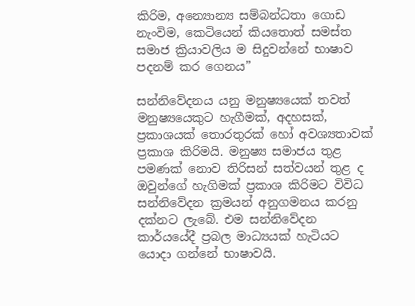කිරිම, අන්‍යොන්‍ය සම්බන්ධතා ගොඩ නැංවිම, කෙටියෙන් කියතොත් සමස්ත සමාජ ක්‍රියාවලිය ම සිදුවන්නේ භාෂාව පදනම් කර ගෙනය”

සන්නිවේදනය යනු මනුෂ්‍යයෙක් තවත් මනුෂ්‍යයෙකුට හැගීමක්, අදහසක්, ප්‍රකාශයක් තොරතුරක් හෝ අවශ්‍යතාවක් ප්‍රකාශ කිරිමයි. මනුෂ්‍ය සමාජය තුළ පමණක් නොව තිරිසන් සත්වයන් තුළ ද ඔවුන්ගේ හැගිමක් ප්‍රකාශ කිරිමට විවිධ සන්නිවේදන ක්‍රමයන් අනුගමනය කරනු දක්නට ලැබේ. එම සන්නිවේදන කාර්යයේදී ප්‍රබල මාධ්‍යයක් හැටියට යොදා ගන්නේ භාෂාවයි.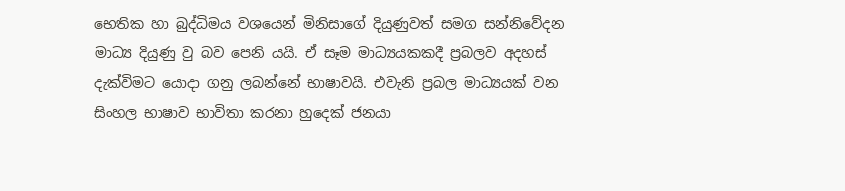භෙතික හා බුද්ධිමය වශයෙන් මිනිසාගේ දියුණුවත් සමග සන්නිවේදන මාධ්‍ය දියුණු වු බව පෙනි යයි. ඒ සෑම මාධ්‍යයකකදී ප්‍රබලව අදහස් දැක්විමට යොදා ගනු ලබන්නේ භාෂාවයි. එවැනි ප්‍රබල මාධ්‍යයක් වන සිංහල භාෂාව භාවිතා කරනා හුදෙක් ජනයා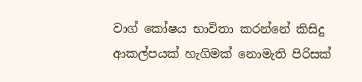වාග් කෝෂය භාවිතා කරන්නේ කිසිදු ආකල්පයක් හැගිමක් නොමැති පිරිසක්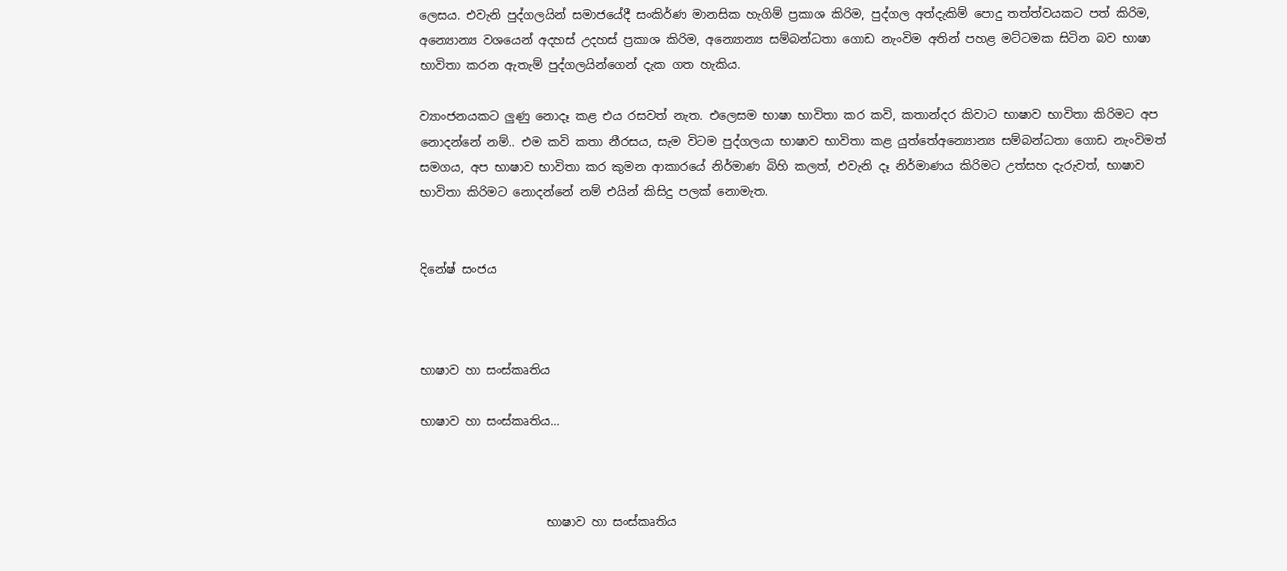ලෙසය. එවැනි පුද්ගලයින් සමාජයේදී සංකිර්ණ මානසික හැගිම් ප්‍රකාශ කිරිම, පුද්ගල අත්දැකිම් පොදු තත්ත්වයකට පත් කිරිම, අන්‍යොන්‍ය වශයෙන් අදහස් උදහස් ප්‍රකාශ කිරිම, අන්‍යොන්‍ය සම්බන්ධතා ගොඩ නැංවිම අතින් පහළ මට්ටමක සිටින බව භාෂා භාවිතා කරන ඇතැම් පුද්ගලයින්ගෙන් දැක ගත හැකිය.

ව්‍යාංජනයකට ලුණු නොදෑ කළ එය රසවත් නැත. එලෙසම භාෂා භාවිතා කර කවි, කතාන්දර කිවාට භාෂාව භාවිතා කිරිමට අප නොදන්නේ නම්.. එම කවි කතා නීරසය, සැම විටම පුද්ගලයා භාෂාව භාවිතා කළ යුත්තේඅන්‍යොන්‍ය සම්බන්ධතා ගොඩ නැංවිමත් සමගය, අප භාෂාව භාවිතා කර කුමන ආකාරයේ නිර්මාණ බිහි කලත්, එවැනි දෑ නිර්මාණය කිරිමට උත්සහ දැරුවත්, භාෂාව භාවිතා කිරිමට නොදන්නේ නම් එයින් කිසිදු පලක් නොමැත.


දිනේෂ් සංජය



භාෂාව හා සංස්කෘතිය

භාෂාව හා සංස්කෘතිය...



                     භාෂාව හා සංස්කෘතිය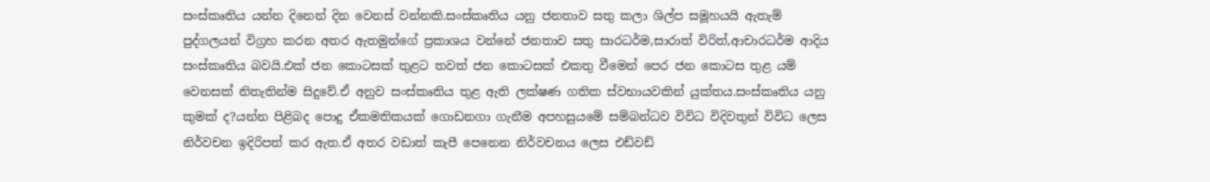සංස්කෘතිය යන්න දිනෙන් දින වෙනස් වන්නකි.සංස්කෘතිය යනු ජනතාව සතු කලා ශිල්ප සමූහයයි ඇතැම් පුද්ගලයන් විග්‍රහ කරන අතර ඇතමුන්ගේ ප්‍රකාශය වන්නේ ජනතාව සතු සාරධර්ම,සාරාත් විරිත්,ආචාරධර්ම ආදිය සංස්කෘතිය බවයි.එක් ජන කොටසක් තුළට තවත් ජන කොටසක් එකතු වීමෙන් පෙර ජන කොටස තුළ යම් වෙනසක් නිතැතින්ම සිදුවේ.ඒ අනුව සංස්කෘතිය තුළ ඇති ලක්ෂණ ගතික ස්වභායවකින් යුක්තය.සංස්කෘතිය යනු කුමක් ද?යන්න පිළිබද පොදු ඒකමතිකයක් ගොඩනගා ගැනීම අපහසුයමේ සම්බන්ධව විවිධ විදිවතුන් විවිධ ලෙස නිර්වචන ඉදිරිපත් කර ඇත.ඒ අතර වඩාත් කැපී පෙනෙන නිර්වචනය ලෙස එඩ්වඩ්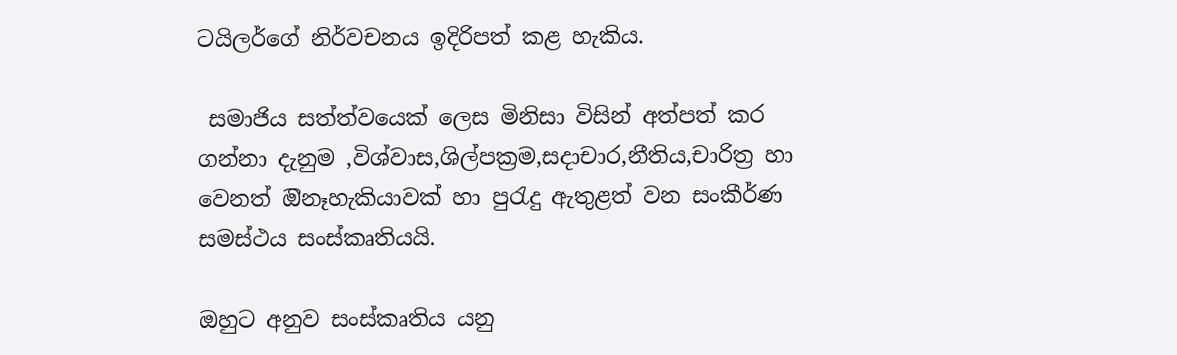ටයිලර්ගේ නිර්වචනය ඉදිරිපත් කළ හැකිය.

 සමාජිය සත්ත්වයෙක් ලෙස මිනිසා විසින් අත්පත් කර ගන්නා දැනුම ,විශ්වාස,ශිල්පක්‍රම,සදාචාර,නීතිය,චාරිත්‍ර හා වෙනත් ඔිනෑහැකියාවක් හා පුරැදු ඇතුළත් වන සංකීර්ණ සමස්ථය සංස්කෘතියයි.

ඔහුට අනුව සංස්කෘතිය යනු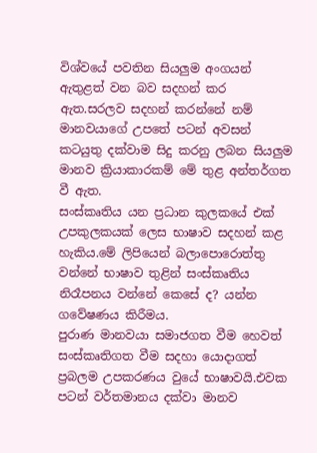විශ්වයේ පවතින සියලුම අංගයන් ඇතුළත් වන බව සදහන් කර ඇත.සරලව සදහන් කරන්නේ නම් මානවයාගේ උපතේ පටන් අවසන් කටයුතු දක්වාම සිදු කරනු ලබන සියලුම මානව ක්‍රියාකාරකම් මේ තුළ අන්තර්ගත වී ඇත.
සංස්කෘතිය යන ප්‍රධාන කුලකයේ එක් උපකුලකයක් ලෙස භාෂාව සදහන් කළ හැකිය.මේ ලිපියෙන් බලාපොරොත්තු වන්නේ භාෂාව තුළින් සංස්කෘතිය නිරෑපනය වන්නේ කෙසේ ද? යන්න ගවේෂණය කිරීමය.
පුරාණ මානවයා සමාජගත වීම හෙවත් සංස්කෘතිගත වීම සදහා යොදාගත් ප්‍රබලම උපකරණය වුයේ භාෂාවයි.එවක පටන් වර්තමානය දක්වා මානව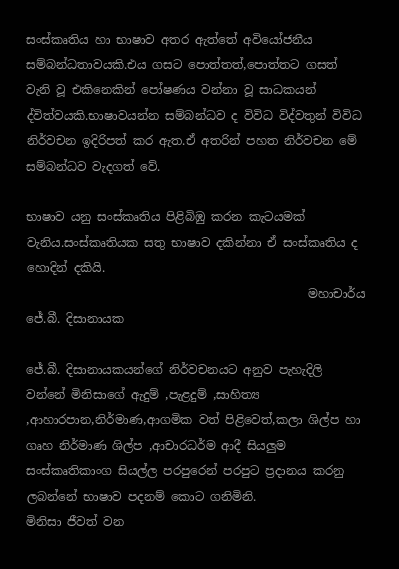සංස්කෘතිය හා භාෂාව අතර ඇත්තේ අවියෝජනීය සම්බන්ධතාවයකි.එය ගසට පොත්තත්,පොත්තට ගසත් වැනි වූ එකිනෙකින් පෝෂණය වන්නා වූ සාධකයන් ද්විත්වයකි.භාෂාවයන්න සම්බන්ධව ද විවිධ විද්වතුන් විවිධ නිර්වචන ඉදිරිපත් කර ඇත.ඒ අතරින් පහත නිර්වචන මේ සම්බන්ධව වැදගත් වේ.

භාෂාව යනු සංස්කෘතිය පිළිබිඹු කරන කැටයමක් වැනිය.සංස්කෘතියක සතු භාෂාව දකින්නා ඒ සංස්කෘතිය ද හොදින් දකියි.
                                               මහාචාර්ය ජේ.බී. දිසානායක

ජේ.බී. දිසානායකයන්ගේ නිර්වචනයට අනුව පැහැදිලි වන්නේ මිනිසාගේ ඇදුම් ,පැළදුම් ,සාහිත්‍ය ,ආහාරපාන,නිර්මාණ,ආගමික වත් පිළිවෙත්,කලා ශිල්ප හා ගෘහ නිර්මාණ ශිල්ප ,ආචාරධර්ම ආදී සියලුම සංස්කෘතිකාංග සියල්ල පරපුරෙන් පරපුට ප්‍රදානය කරනු ලබන්නේ භාෂාව පදනම් කොට ගනිමිනි.
මිනිසා ජීවත් වන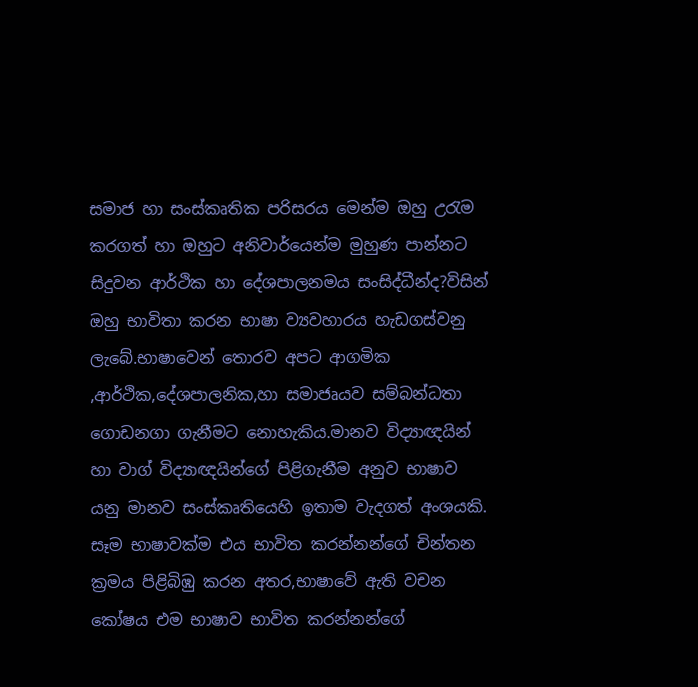සමාජ හා සංස්කෘතික පරිසරය මෙන්ම ඔහු උරැම කරගත් හා ඔහුට අනිවාර්යෙන්ම මුහුණ පාන්නට සිදුවන ආර්ථික හා දේශපාලනමය සංසිද්ධීන්ද?විසින් ඔහු භාවිතා කරන භාෂා ව්‍යවහාරය හැඩගස්වනු ලැබේ.භාෂාවෙන් තොරව අපට ආගමික ,ආර්ථික,දේශපාලනික,හා සමාජෘයව සම්බන්ධතා ගොඩනගා ගැනීමට නොහැකිය.මානව විද්‍යාඥයින් හා වාග් විද්‍යාඥයින්ගේ පිළිගැනීම අනුව භාෂාව යනු මානව සංස්කෘතියෙහි ඉතාම වැදගත් අංශයකි.
සෑම භාෂාවක්ම එය භාවිත කරන්නන්ගේ චින්තන ක්‍රමය පිළිබිඹු කරන අතර,භාෂාවේ ඇති වචන කෝෂය එම භාෂාව භාවිත කරන්නන්ගේ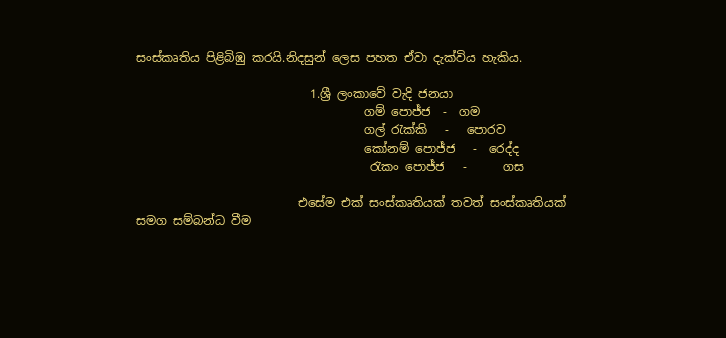සංස්කෘතිය පිළිබිඹු කරයි.නිදසුන් ලෙස පහත ඒවා දැක්විය හැකිය.

                             1.ශ්‍රී ලංකාවේ වැදි ජනයා
                                      ගම් පොජ්ජ  -  ගම
                                      ගල් රැක්කි   -   පොරව
                                      කෝනම් පොජ්ජ   -  රෙද්ද
                                       රැකං පොජ්ජ   -      ගස

                           එසේම එක් සංස්කෘතියක් තවත් සංස්කෘතියක් සමග සම්බන්ධ වීම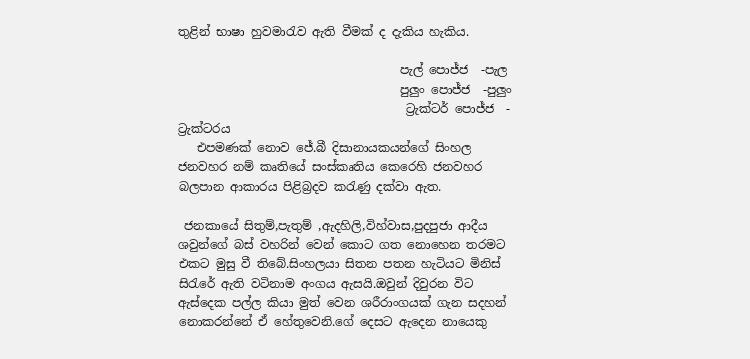තුළින් භාෂා හුවමාරැව ඇති වීමක් ද දැකිය හැකිය.

                                     පැල් පොජ්ජ  -පැල
                                     පුලුං පොජ්ජ  -පුලුං
                                      ට්‍රැක්ටර් පොජ්ජ  -  ට්‍රැක්ටරය
   එපමණක් නොව ජේ.බී දිසානායකයන්ගේ සිංහල ජනවහර නම් කෘතියේ සංස්කෘතිය කෙරෙහි ජනවහර බලපාන ආකාරය පිළිබ්‍රදව කරැණු දක්වා ඇත.

 ජනකායේ සිතුම්,පැතුම් ,ඇදහිලි,විහ්වාස,පුදපුජා ආදීය ශවුන්ගේ බස් වහරින් වෙන් කොට ගත නොහෙන තරමට එකට මුසු වී තිබේ.සිංහලයා සිතන පතන හැටියට මිනිස් සිරැරේ ඇති වටිනාම අංගය ඇසයි.ඔවුන් දිවුරන විට ඇස්දෙක පල්ල කියා මුත් වෙන ශරීරාංගයක් ගැන සදහන් නොකරන්නේ ඒ හේතුවෙනි.ගේ දෙසට ඇදෙන නායෙකු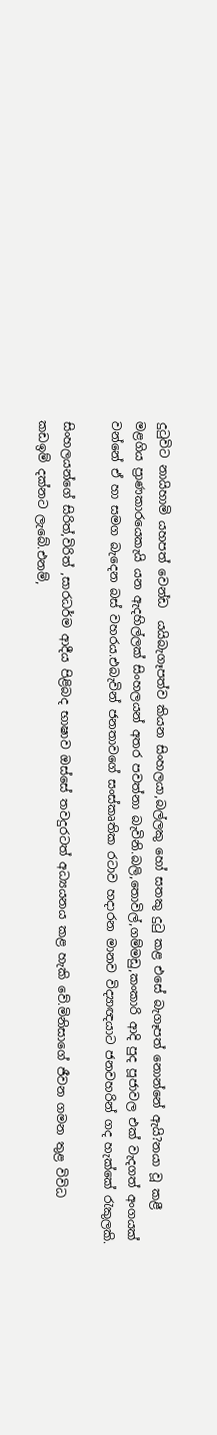දුටුවිට නායිහාමි යහපත් වෙන්ඩ  යයිබැගෑපත්ව කියන සිංහලයා,බල්ලකු හෝ සතකු දුටු කළ එසේ බැගෑපත් නොන්නේ ඇයි?නයා වූ කළී මළගිය ප්‍රාණකාරයෙකැයි යන ඇදහිල්ලක් සිංහලයන් අතර පවත්නා බැවිනි.බලි,තොවිල්,ගම්මඩු,කංකාරි ආදි පුද පූජාවල එක් වැදගත් අංගයක් වන්නේ ඒ හා සමග බැදෙන බස් වහරය.එබැවින් ජනතාවගේ සංස්කෘතික රටාව හදාරන මානව විද්‍යාඥයාට ජනවහරින් ගද හැක්කේ රැකුලකි.

සිංහලයන්ගේ සිරිත්,විරිත් ,සාරධර්ම ආදීය පිළිබද භාෂාව ඔස්සේ තවදුරටත් අධ්‍යයනය කළ හැකි වේ.මිනිසාගේ ජීවන ගමන තුළ විවිධ කඩඉම් දක්නට ලැබේ.එනම්,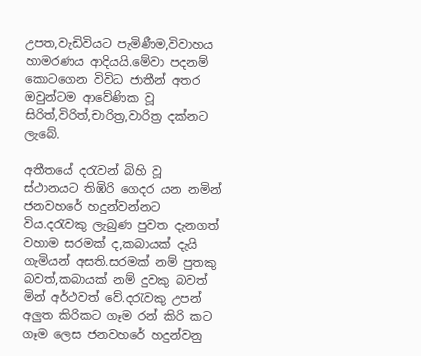උපත,වැඩිවියට පැමිණීම,විවාහය හාමරණය ආදියයි.මේවා පදනම් කොටගෙන විවිධ ජාතීන් අතර ඔවුන්ටම ආවේණික වූ සිරිත්,විරිත්,චාරිත්‍ර,වාරිත්‍ර දක්නට ලැබේ.

අතීතයේ දරැවන් බිහි වූ ස්ථානයට තිඹිරි ගෙදර යන නමින් ජනවහරේ හදුන්වන්නට විය.දරැවකු ලැබුණ පුවත දැනගත් වහාම සරමක් ද,කබායක් දැයි ගැමියන් අසති.සරමක් නම් පුතකු බවත්,කබායක් නම් දුවකු බවත් මින් අර්ථවත් වේ.දරැවකු උපන් අලුත කිරිකට ගෑම රන් කිරි කට ගෑම ලෙස ජනවහරේ හදුන්වනු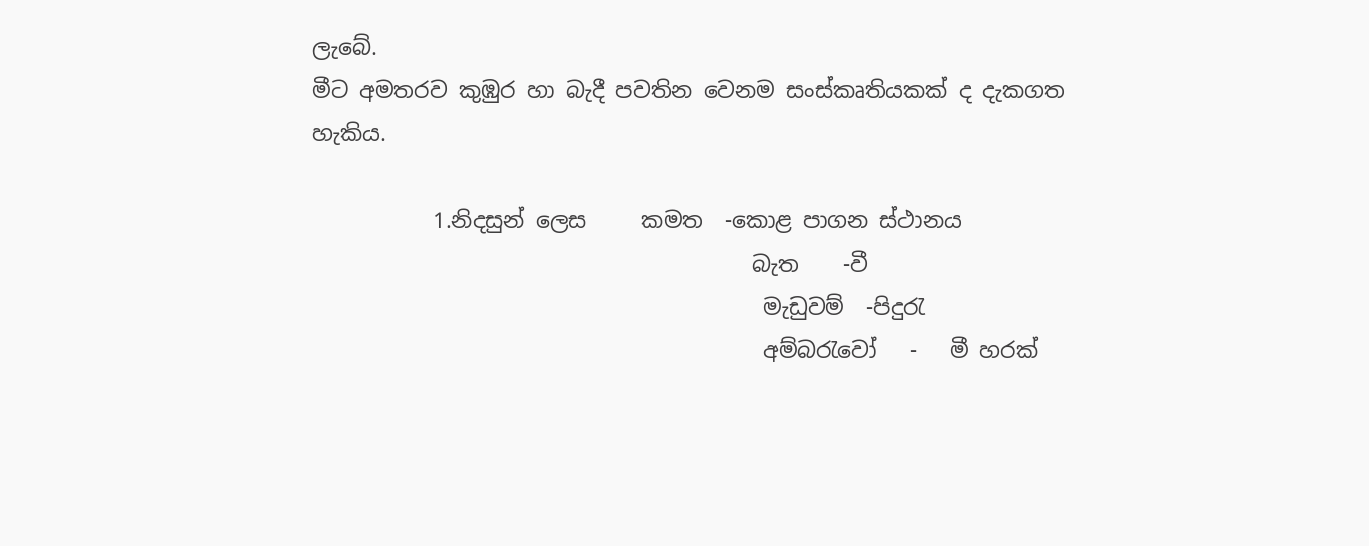ලැබේ.
මීට අමතරව කුඹුර හා බැදී පවතින වෙනම සංස්කෘතියකක් ද දැකගත හැකිය.

           1.නිදසුන් ලෙස     කමත  -කොළ පාගන ස්ථානය
                                        බැත    -වී
                                         මැඩුවම්  -පිදුරැ
                                         අම්බරැවෝ   -   මී හරක්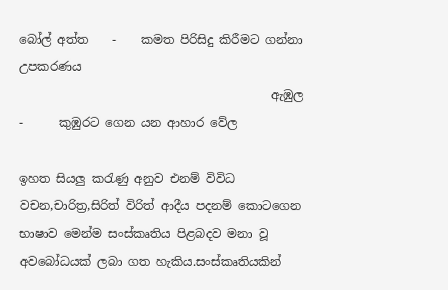බෝල් අත්ත    -    කමත පිරිසිදු කිරීමට ගන්නා උපකරණය
                                          ඇඹුල        -      කුඹුරට ගෙන යන ආහාර වේල

ඉහත සියලු කරැණු අනුව එනම් විවිධ වචන,චාරිත්‍ර,සිරිත් විරිත් ආදීය පදනම් කොටගෙන භාෂාව මෙන්ම සංස්කෘතිය පිළබදව මනා වූ අවබෝධයක් ලබා ගත හැකිය.සංස්කෘතියකින්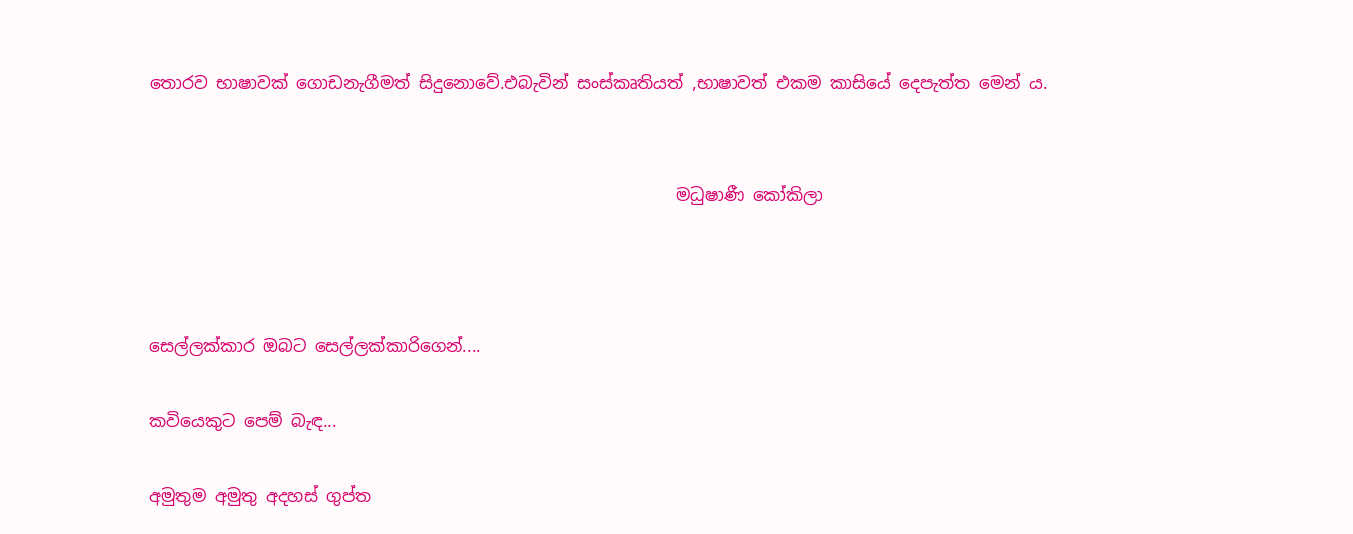තොරව භාෂාවක් ගොඩනැගීමත් සිදුනොවේ.එබැවින් සංස්කෘතියත් ,භාෂාවත් එකම කාසියේ දෙපැත්ත මෙන් ය.


                                                              මධුෂාණී කෝකිලා



සෙල්ලක්කාර ඔබට සෙල්ලක්කාරිගෙන්....

කවියෙකුට පෙම් බැඳ...

අමුතුම අමුතු අදහස් ගුප්ත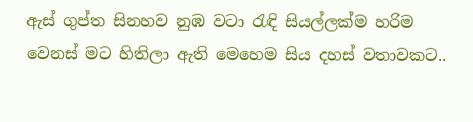ඇස් ගුප්ත සිනහව නුඹ වටා රැඳි සියල්ලක්ම හරිම වෙනස් මට හිතිලා ඇති මෙහෙම සිය දහස් වතාවකට..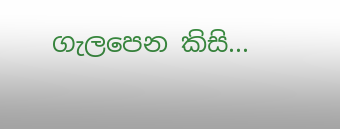ගැලපෙන කිසි...